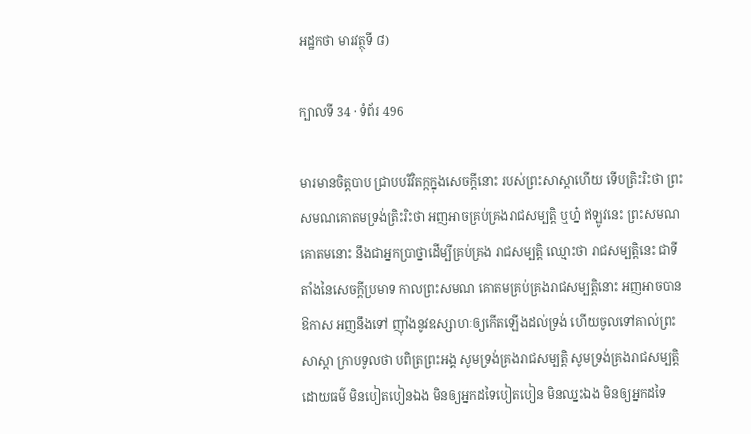អដ្ឋកថា មារវត្ថុទី ៨)

ក្បាលទី 34 · ទំព័រ 496

មារមានចិត្តបាប ជ្រាបបរិវិតក្កក្នុងសេចក្តីនោះ របស់ព្រះសាស្តាហើយ ទើបត្រិះរិះថា ព្រះសមណគោតមទ្រង់ត្រិះរិះថា អញអាចគ្រប់គ្រងរាជសម្បត្តិ ឬហ្ន៎ ឥឡូវនេះ ព្រះសមណគោតមនោះ នឹងជាអ្នកប្រាថ្នាដើម្បីគ្រប់គ្រង រាជសម្បត្តិ ឈ្មោះថា រាជសម្បត្តិនេះ ជាទីតាំងនៃសេចក្តីប្រមាទ កាលព្រះសមណ គោតមគ្រប់គ្រងរាជសម្បត្តិនោះ អញអាចបានឱកាស អញនឹងទៅ ញ៉ាំងនូវឧស្សាហៈឲ្យកើតឡើងដល់ទ្រង់ ហើយចូលទៅគាល់ព្រះសាស្តា ក្រាបទូលថា បពិត្រព្រះអង្គ សូមទ្រង់គ្រងរាជសម្បត្តិ សូមទ្រង់គ្រងរាជសម្បត្តិដោយធម៌ មិនបៀតបៀនឯង មិនឲ្យអ្នកដទៃបៀតបៀន មិនឈ្នះឯង មិនឲ្យអ្នកដទៃ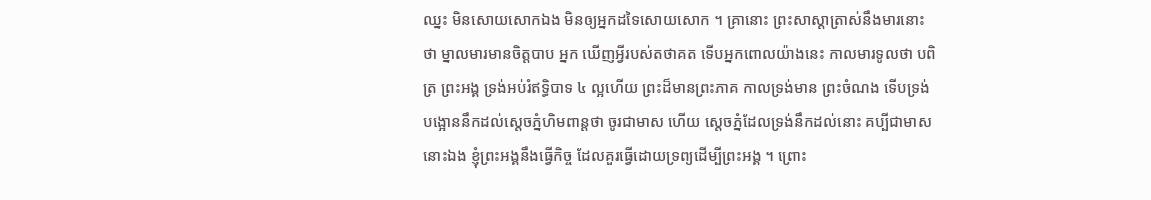ឈ្នះ មិនសោយសោកឯង មិនឲ្យអ្នកដទៃសោយសោក ។ គ្រានោះ ព្រះសាស្តាត្រាស់នឹងមារនោះថា ម្នាលមារមានចិត្តបាប អ្នក ឃើញអ្វីរបស់តថាគត ទើបអ្នកពោលយ៉ាងនេះ កាលមារទូលថា បពិត្រ ព្រះអង្គ ទ្រង់អប់រំឥទ្ធិបាទ ៤ ល្អហើយ ព្រះដ៏មានព្រះភាគ កាលទ្រង់មាន ព្រះចំណង ទើបទ្រង់បង្អោននឹកដល់ស្តេចភ្នំហិមពាន្តថា ចូរជាមាស ហើយ ស្តេចភ្នំដែលទ្រង់នឹកដល់នោះ គប្បីជាមាសនោះឯង ខ្ញុំព្រះអង្គនឹងធ្វើកិច្ច ដែលគួរធ្វើដោយទ្រព្យដើម្បីព្រះអង្គ ។ ព្រោះ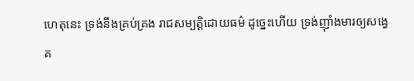ហេតុនេះ ទ្រង់នឹងគ្រប់គ្រង រាជសម្បត្តិដោយធម៌ ដូច្នេះហើយ ទ្រង់ញ៉ាំងមារឲ្យសង្វេគ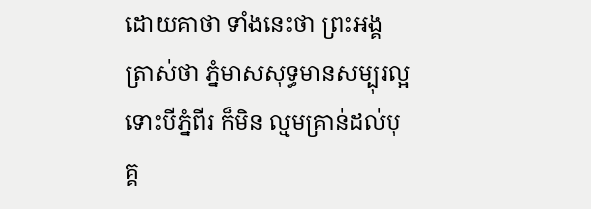ដោយគាថា ទាំងនេះថា ព្រះអង្គត្រាស់ថា ភ្នំមាសសុទ្ធមានសម្បុរល្អ ទោះបីភ្នំពីរ ក៏មិន ល្មមគ្រាន់ដល់បុគ្គ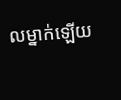លម្នាក់ឡើយ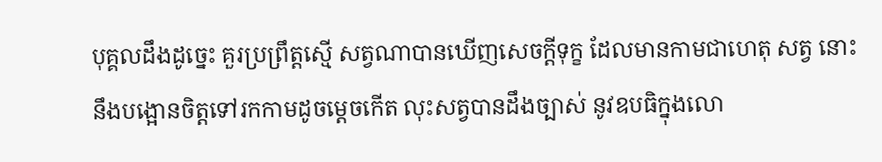បុគ្គលដឹងដូច្នេះ គួរប្រព្រឹត្តស្មើ សត្វណាបានឃើញសេចក្តីទុក្ខ ដែលមានកាមជាហេតុ សត្វ នោះនឹងបង្អោនចិត្តទៅរកកាមដូចម្តេចកើត លុះសត្វបានដឹងច្បាស់ នូវឧបធិក្នុងលោ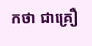កថា ជាគ្រឿ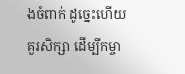ងចំពាក់ ដូច្នេះហើយ គួរសិក្សា ដើម្បីកម្ចា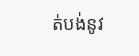ត់បង់នូវ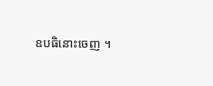ឧបធិនោះចេញ ។